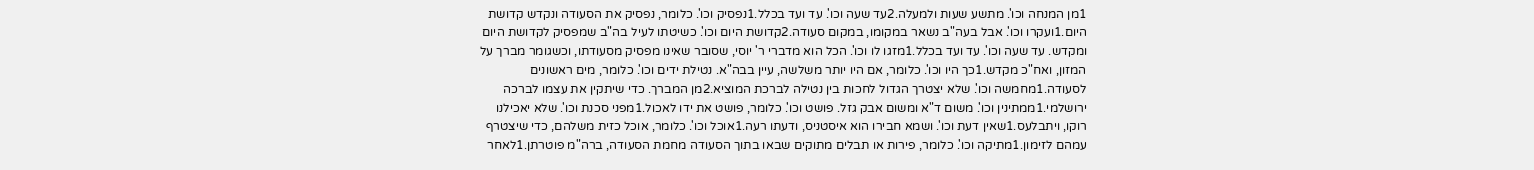1מן המנחה וכו'. מתשע שעות ולמעלה.2עד שעה וכו'. עד ועד בכלל.1נפסיק וכו'. כלומר, נפסיק את הסעודה ונקדש קדושת היום.1ועקרו וכו'. אבל בעה"ב נשאר במקומו, במקום סעודה.2קדושת היום וכו'. כשיטתו לעיל בה"ב שמפסיק לקדושת היום ומקדש. עד שעה וכו'. עד ועד בכלל.1מזגו לו וכו'. הכל הוא מדברי ר' יוסי, שסובר שאינו מפסיק מסעודתו, וכשגומר מברך על המזון, ואח"כ מקדש.1כך היו וכו'. כלומר, אם היו יותר משלשה, עיין בבה"א. נטילת ידים וכו'. כלומר, מים ראשונים לסעודה.1מחמשה וכו'. שלא יצטרך הגדול לחכות בין נטילה לברכת המוציא.2מן המברך. כדי שיתקין את עצמו לברכה ירושלמי.1ממתינין וכו'. משום ד"א ומשום אבק גזל. פושט וכו'. כלומר, פושט את ידו לאכול.1מפני סכנת וכו'. שלא יאכילנו רוקו, ויתבלעס.1שאין דעת וכו'. ושמא חבירו הוא איסטניס, ודעתו רעה.1אוכל וכו'. כלומר, אוכל כזית משלהם, כדי שיצטרף עמהם לזימון.1מתיקה וכו'. כלומר, פירות או תבלים מתוקים שבאו בתוך הסעודה מחמת הסעודה, ברה"מ פוטרתן.1לאחר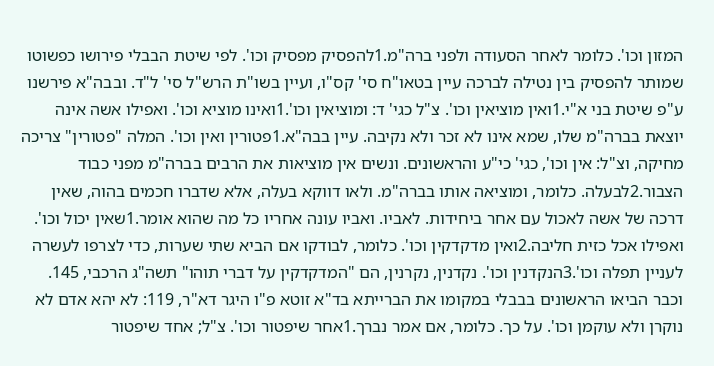המזון וכו'. כלומר לאחר הסעודה ולפני ברה"מ.1להפסיק מפסיק וכו'. לפי שיטת הבבלי פירושו כפשוטו שמותר להפסיק בין נטילה לברכה עיין בטאו"ח סי' קס"ו, ועיין בשו"ת הרש"ל סי' ל"ד. ובבה"א פירשנו ע"פ שיטת בני א"י.1ואין מוציאין וכו'. צ"ל כגי' ד: ומוציאין וכו'.1ואינו מוציא וכו'. ואפילו אשה אינה יוצאת בברה"מ שלו, שמא אינו לא זכר ולא נקיבה. עיין בבה"א.1פטורין ואין וכו'. המלה "פטורין" צריכה מחיקה, וצ"ל: אין וכו', כגי' כי"ע והראשונים. ונשים אין מוציאות את הרבים בברה"מ מפני כבוד הצבור.2לבעלה. כלומר, ומוציאה אותו בברה"מ. ולאו דווקא בעלה, אלא שדברו חכמים בהוה, שאין דרכה של אשה לאכול עם אחר ביחידות. לאביו. ואביו עונה אחריו כל מה שהוא אומר.1שאין יכול וכו'. ואפילו אכל כזית חליבה.2ואין מדקדקין וכו'. כלומר, לבודקו אם הביא שתי שערות, כדי לצרפו לעשרה לעניין תפלה וכו'.3הנקדנין וכו'. נקדנין, נקרנין, הם "המדקדקין על דברי תוהו" תשה"ג הרכבי, 145. וכבר הביאו הראשונים בבבלי במקומו את הברייתא בד"א זוטא פ"ו היגר דא"ר, 119: לא יהא אדם לא נוקרן ולא עוקמן וכו'. על כך. כלומר, אם אמר נברך.1אחר שיפטור וכו'. צ"ל; אחד שיפטור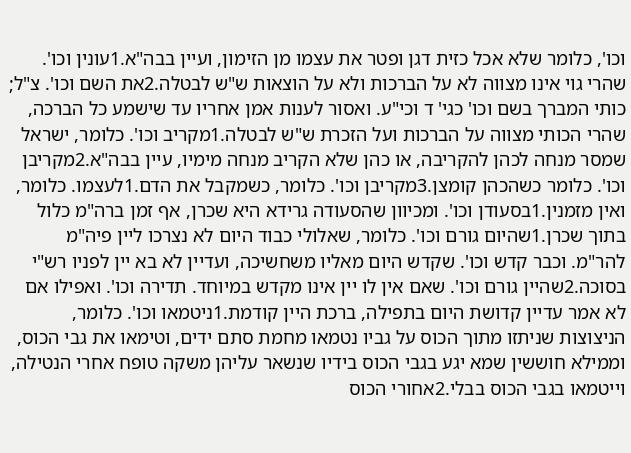וכו', כלומר שלא אכל כזית דגן ופטר את עצמו מן הזימון, ועיין בבה"א.1עונין וכו'. שהרי גוי אינו מצווה לא על הברכות ולא על הוצאות ש"ש לבטלה.2את השם וכו'. צ"ל; כותי המברך בשם וכו' כגי' ד וכי"ע. ואסור לענות אמן אחריו עד שישמע כל הברכה, שהרי הכותי מצווה על הברכות ועל הזכרת ש"ש לבטלה.1מקריב וכו'. כלומר, ישראל שמסר מנחה לכהן להקריבה, או כהן שלא הקריב מנחה מימיו, עיין בבה"א.2מקריבן וכו'. כלומר כשהכהן קומצן.3מקריבן וכו'. כלומר, כשמקבל את הדם.1לעצמו. כלומר, ואין מזמנין.1בסעודן וכו'. ומכיוון שהסעודה גרידא היא שכרן, אף זמן ברה"מ כלול בתוך שכרן.1שהיום גורם וכו'. כלומר, שאלולי כבוד היום לא נצרכו ליין פיה"מ להר"מ. וכבר קדש וכו'. שקדש היום מאליו משחשיכה, ועדיין לא בא יין לפניו רש"י בסוכה.2שהיין גורם וכו'. שאם אין לו יין אינו מקדש במיוחד. תדירה וכו'. ואפילו אם לא אמר עדיין קדושת היום בתפילה, ברכת היין קודמת.1ניטמאו וכו'. כלומר, הניצוצות שניתזו מתוך הכוס על גביו נטמאו מחמת סתם ידים, וטימאו את גבי הכוס, וממילא חוששין שמא יגע בגבי הכוס בידיו שנשאר עליהן משקה טופח אחרי הנטילה, וייטמאו בגבי הכוס בבלי.2אחורי הכוס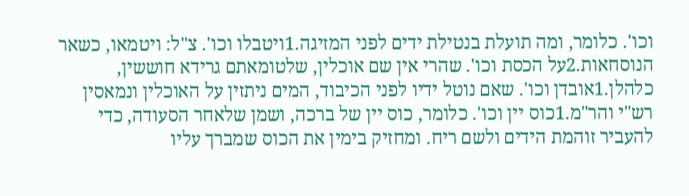וכו'. כלומר, ומה תועלת בנטילת ידים לפני המזיגה.1ויטבלו וכו'. צ"ל: ויטמאו, כשאר הנוסחאות.2על הכסת וכו'. שהרי אין שם אוכלין, שלטומאתם גרידא חוששין, כלהלן.1אובדן וכו'. שאם נוטל ידיו לפני הכיבוד, המים ניתזין על האוכלין ונמאסין רש"י והר"מ.1כוס יין וכו'. כלומר, כוס יין של ברכה, ושמן שלאחר הסעודה, כדי להעביר זוהמת הידים ולשם ריח. ומחזיק בימין את הכוס שמברך עליו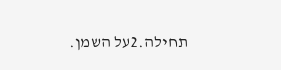תחילה.2על השמן.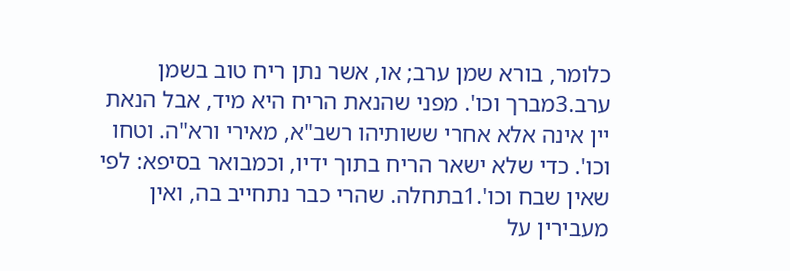כלומר, בורא שמן ערב; או, אשר נתן ריח טוב בשמן ערב.3מברך וכו'. מפני שהנאת הריח היא מיד, אבל הנאת יין אינה אלא אחרי ששותיהו רשב"א, מאירי ורא"ה. וטחו וכו'. כדי שלא ישאר הריח בתוך ידיו, וכמבואר בסיפא: לפי שאין שבח וכו'.1בתחלה. שהרי כבר נתחייב בה, ואין מעבירין על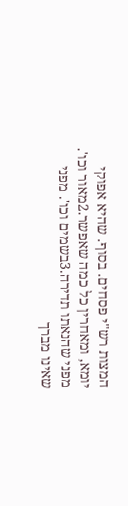המצות רש"י פסחים. בסוף. שהיא אפוקי יומא, ומאחרין כל כמה שאפשר.2מאור וכו'. מפני שהנאתו תדירה.3בשמים וכו'. מפני שאינו מברך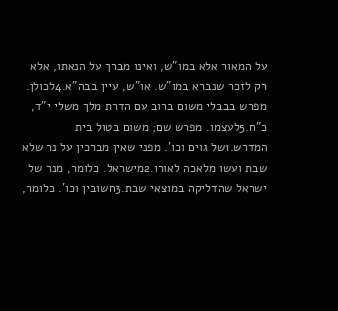על המאור אלא במו"ש, ואינו מברך על הנאתו, אלא רק לזכר שנברא במו"ש. או"ש, עיין בבה"א.4לכולן. מפרש בבבלי משום ברוב עם הדרת מלך משלי י"ד, כ"ח.5לעצמו. מפרש שם; משום בטול בית המדרש.1של גוים וכו'. מפני שאין מברכין על נר שלא שבת ועשו מלאכה לאורו.2מישראל. כלומר, מנר של ישראל שהדליקה במוצאי שבת.3חשובין וכו'. כלומר,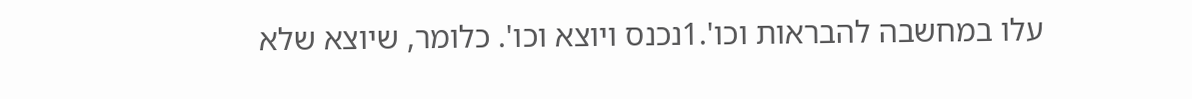עלו במחשבה להבראות וכו'.1נכנס ויוצא וכו'. כלומר, שיוצא שלא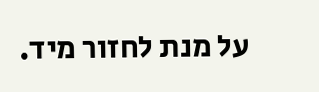על מנת לחזור מיד.